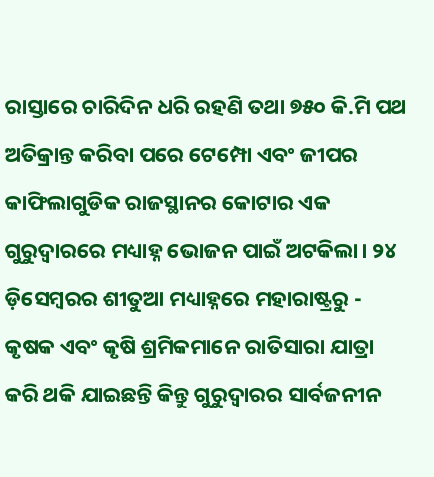ରାସ୍ତାରେ ଚାରିଦିନ ଧରି ରହଣି ତଥା ୭୫୦ କି.ମି ପଥ ଅତିକ୍ରାନ୍ତ କରିବା ପରେ ଟେମ୍ପୋ ଏବଂ ଜୀପର କାଫିଲାଗୁଡିକ ରାଜସ୍ଥାନର କୋଟାର ଏକ ଗୁରୁଦ୍ୱାରରେ ମଧ୍ୟାହ୍ନ ଭୋଜନ ପାଇଁ ଅଟକିଲା। ୨୪ ଡ଼ିସେମ୍ବରର ଶୀତୁଆ ମଧ୍ୟାହ୍ନରେ ମହାରାଷ୍ଟ୍ରରୁ - କୃଷକ ଏବଂ କୃଷି ଶ୍ରମିକମାନେ ରାତିସାରା ଯାତ୍ରା କରି ଥକି ଯାଇଛନ୍ତି କିନ୍ତୁ ଗୁରୁଦ୍ୱାରର ସାର୍ବଜନୀନ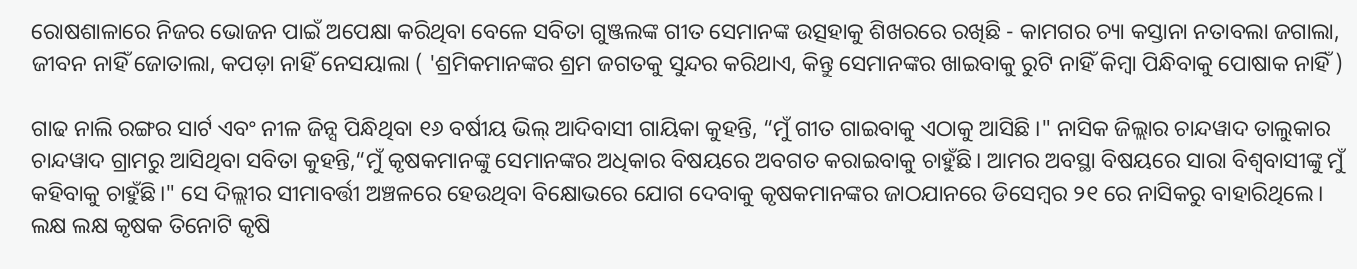ରୋଷଶାଳାରେ ନିଜର ଭୋଜନ ପାଇଁ ଅପେକ୍ଷା କରିଥିବା ବେଳେ ସବିତା ଗୁଞ୍ଜଲଙ୍କ ଗୀତ ସେମାନଙ୍କ ଉତ୍ସହାକୁ ଶିଖରରେ ରଖିଛି - କାମଗର ଚ୍ୟା କସ୍ତାନା ନତାବଲା ଜଗାଲା, ଜୀବନ ନାହିଁ ଜୋତାଲା, କପଡ଼ା ନାହିଁ ନେସୟାଲା ( 'ଶ୍ରମିକମାନଙ୍କର ଶ୍ରମ ଜଗତକୁ ସୁନ୍ଦର କରିଥାଏ, କିନ୍ତୁ ସେମାନଙ୍କର ଖାଇବାକୁ ରୁଟି ନାହିଁ କିମ୍ବା ପିନ୍ଧିବାକୁ ପୋଷାକ ନାହିଁ )

ଗାଢ ନାଲି ରଙ୍ଗର ସାର୍ଟ ଏବଂ ନୀଳ ଜିନ୍ସ ପିନ୍ଧିଥିବା ୧୬ ବର୍ଷୀୟ ଭିଲ୍ ଆଦିବାସୀ ଗାୟିକା କୁହନ୍ତି, “ମୁଁ ଗୀତ ଗାଇବାକୁ ଏଠାକୁ ଆସିଛି ।" ନାସିକ ଜିଲ୍ଲାର ଚାନ୍ଦୱାଦ ତାଲୁକାର ଚାନ୍ଦୱାଦ ଗ୍ରାମରୁ ଆସିଥିବା ସବିତା କୁହନ୍ତି,“ମୁଁ କୃଷକମାନଙ୍କୁ ସେମାନଙ୍କର ଅଧିକାର ବିଷୟରେ ଅବଗତ କରାଇବାକୁ ଚାହୁଁଛି। ଆମର ଅବସ୍ଥା ବିଷୟରେ ସାରା ବିଶ୍ୱବାସୀଙ୍କୁ ମୁଁ କହିବାକୁ ଚାହୁଁଛି।" ସେ ଦିଲ୍ଲୀର ସୀମାବର୍ତ୍ତୀ ଅଞ୍ଚଳରେ ହେଉଥିବା ବିକ୍ଷୋଭରେ ଯୋଗ ଦେବାକୁ କୃଷକମାନଙ୍କର ଜାଠଯାନରେ ଡିସେମ୍ବର ୨୧ ରେ ନାସିକରୁ ବାହାରିଥିଲେ। ଲକ୍ଷ ଲକ୍ଷ କୃଷକ ତିନୋଟି କୃଷି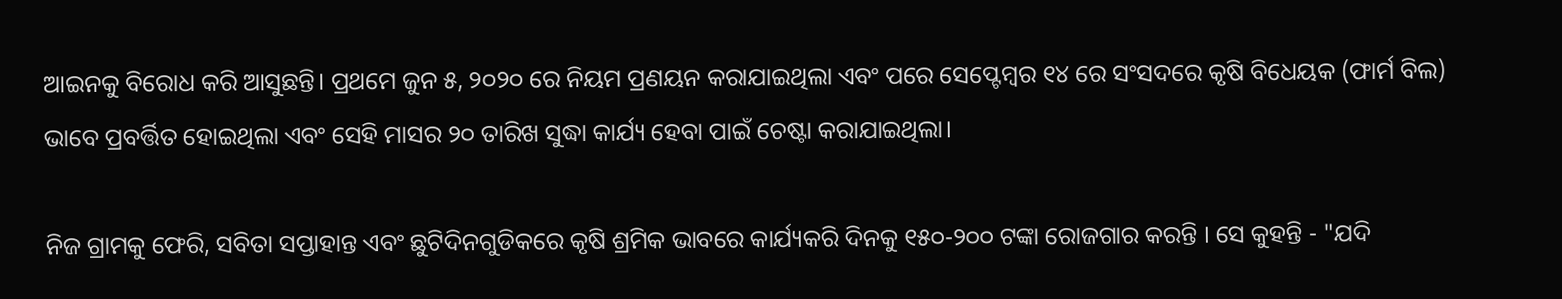ଆଇନକୁ ବିରୋଧ କରି ଆସୁଛନ୍ତି। ପ୍ରଥମେ ଜୁନ ୫, ୨୦୨୦ ରେ ନିୟମ ପ୍ରଣୟନ କରାଯାଇଥିଲା ଏବଂ ପରେ ସେପ୍ଟେମ୍ବର ୧୪ ରେ ସଂସଦରେ କୃଷି ବିଧେୟକ (ଫାର୍ମ ବିଲ) ଭାବେ ପ୍ରବର୍ତ୍ତିତ ହୋଇଥିଲା ଏବଂ ସେହି ମାସର ୨୦ ତାରିଖ ସୁଦ୍ଧା କାର୍ଯ୍ୟ ହେବା ପାଇଁ ଚେଷ୍ଟା କରାଯାଇଥିଲା।

ନିଜ ଗ୍ରାମକୁ ଫେରି, ସବିତା ସପ୍ତାହାନ୍ତ ଏବଂ ଛୁଟିଦିନଗୁଡିକରେ କୃଷି ଶ୍ରମିକ ଭାବରେ କାର୍ଯ୍ୟକରି ଦିନକୁ ୧୫୦-୨୦୦ ଟଙ୍କା ରୋଜଗାର କରନ୍ତି । ସେ କୁହନ୍ତି - "ଯଦି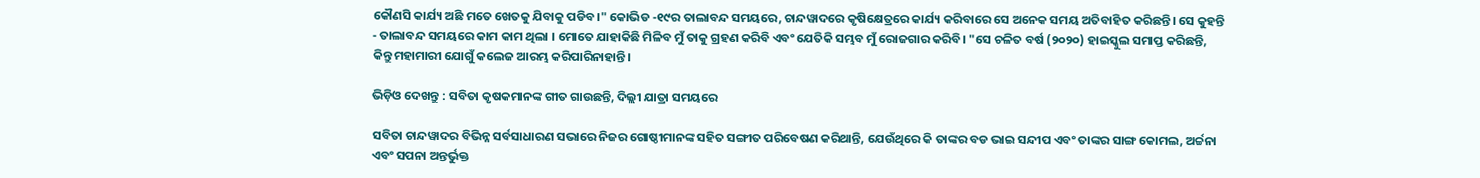କୌଣସି କାର୍ଯ୍ୟ ଅଛି ମତେ ଖେତକୁ ଯିବାକୁ ପଡିବ।" କୋଭିଡ -୧୯ର ତାଲାବନ୍ଦ ସମୟରେ, ଚାନ୍ଦୱାଦରେ କୃଷିକ୍ଷେତ୍ରରେ କାର୍ଯ୍ୟ କରିବାରେ ସେ ଅନେକ ସମୟ ଅତିବାହିତ କରିଛନ୍ତି। ସେ କୁହନ୍ତି - ତାଲାବନ୍ଦ ସମୟରେ କାମ କାମ ଥିଲା । ମୋତେ ଯାହାକିଛି ମିଳିବ ମୁଁ ତାକୁ ଗ୍ରହଣ କରିବି ଏବଂ ଯେତିକି ସମ୍ଭବ ମୁଁ ରୋଜଗାର କରିବି। "ସେ ଚଳିତ ବର୍ଷ (୨୦୨୦) ହାଇସ୍କୁଲ ସମାପ୍ତ କରିଛନ୍ତି, କିନ୍ତୁ ମହାମାରୀ ଯୋଗୁଁ କଲେଜ ଆରମ୍ଭ କରିପାରିନାହାନ୍ତି।

ଭିଡ଼ିଓ ଦେଖନ୍ତୁ : ସବିତା କୃଷକମାନଙ୍କ ଗୀତ ଗାଉଛନ୍ତି, ଦିଲ୍ଲୀ ଯାତ୍ରା ସମୟରେ

ସବିତା ଚାନ୍ଦୱାଦର ବିଭିନ୍ନ ସର୍ବସାଧାରଣ ସଭାରେ ନିଜର ଗୋଷ୍ଠୀମାନଙ୍କ ସହିତ ସଙ୍ଗୀତ ପରିବେଷଣ କରିଥାନ୍ତି, ଯେଉଁଥିରେ କି ତାଙ୍କର ବଡ ଭାଇ ସନ୍ଦୀପ ଏବଂ ତାଙ୍କର ସାଙ୍ଗ କୋମଲ, ଅର୍ଚ୍ଚନା ଏବଂ ସପନା ଅନ୍ତର୍ଭୁକ୍ତ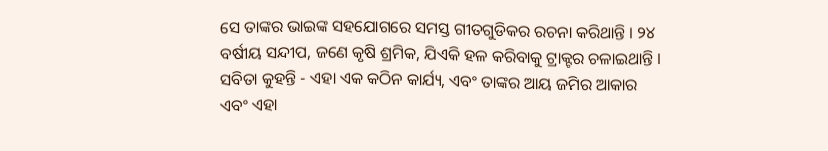ସେ ତାଙ୍କର ଭାଇଙ୍କ ସହଯୋଗରେ ସମସ୍ତ ଗୀତଗୁଡିକର ରଚନା କରିଥାନ୍ତି । ୨୪ ବର୍ଷୀୟ ସନ୍ଦୀପ, ଜଣେ କୃଷି ଶ୍ରମିକ, ଯିଏକି ହଳ କରିବାକୁ ଟ୍ରାକ୍ଟର ଚଳାଇଥାନ୍ତି । ସବିତା କୁହନ୍ତି - ଏହା ଏକ କଠିନ କାର୍ଯ୍ୟ, ଏବଂ ତାଙ୍କର ଆୟ ଜମିର ଆକାର ଏବଂ ଏହା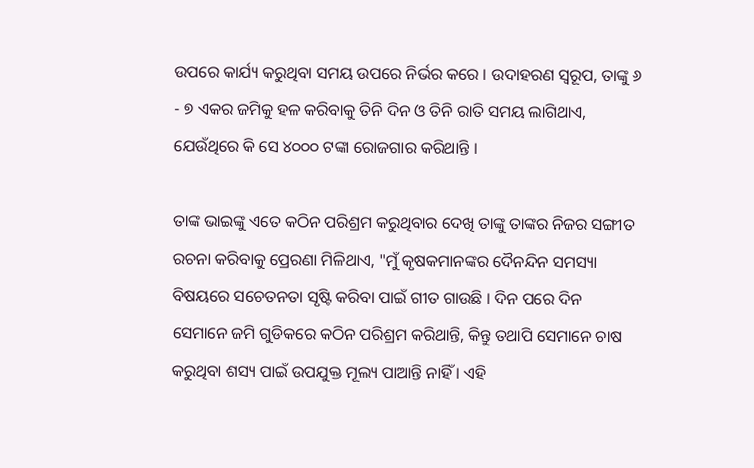ଉପରେ କାର୍ଯ୍ୟ କରୁଥିବା ସମୟ ଉପରେ ନିର୍ଭର କରେ । ଉଦାହରଣ ସ୍ୱରୂପ, ତାଙ୍କୁ ୬ - ୭ ଏକର ଜମିକୁ ହଳ କରିବାକୁ ତିନି ଦିନ ଓ ତିନି ରାତି ସମୟ ଲାଗିଥାଏ, ଯେଉଁଥିରେ କି ସେ ୪୦୦୦ ଟଙ୍କା ରୋଜଗାର କରିଥାନ୍ତି ।

ତାଙ୍କ ଭାଇଙ୍କୁ ଏତେ କଠିନ ପରିଶ୍ରମ କରୁଥିବାର ଦେଖି ତାଙ୍କୁ ତାଙ୍କର ନିଜର ସଙ୍ଗୀତ ରଚନା କରିବାକୁ ପ୍ରେରଣା ମିଳିଥାଏ, "ମୁଁ କୃଷକମାନଙ୍କର ଦୈନନ୍ଦିନ ସମସ୍ୟା ବିଷୟରେ ସଚେତନତା ସୃଷ୍ଟି କରିବା ପାଇଁ ଗୀତ ଗାଉଛି । ଦିନ ପରେ ଦିନ ସେମାନେ ଜମି ଗୁଡିକରେ କଠିନ ପରିଶ୍ରମ କରିଥାନ୍ତି, କିନ୍ତୁ ତଥାପି ସେମାନେ ଚାଷ କରୁଥିବା ଶସ୍ୟ ପାଇଁ ଉପଯୁକ୍ତ ମୂଲ୍ୟ ପାଆନ୍ତି ନାହିଁ । ଏହି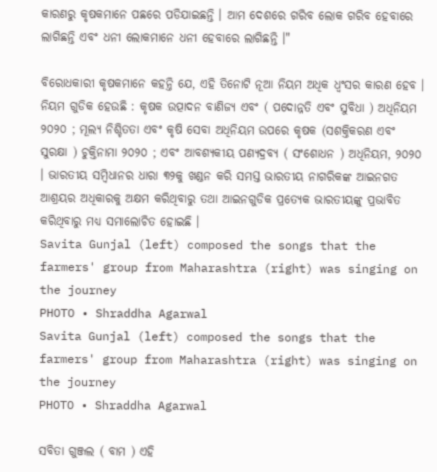କାରଣରୁ କୃଷକମାନେ ପଛରେ ପଡିଯାଇଛନ୍ତି । ଆମ ଦେଶରେ ଗରିବ ଲୋକ ଗରିବ ହେବାରେ ଲାଗିଛନ୍ତି ଏବଂ ଧନୀ ଲୋକମାନେ ଧନୀ ହେବାରେ ଲାଗିଛନ୍ତି ।"

ବିରୋଧକାରୀ କୃଷକମାନେ କହନ୍ତି ଯେ, ଏହି ତିନୋଟି ନୂଆ ନିୟମ ଅଧିକ ଧ୍ବଂସର କାରଣ ହେବ । ନିୟମ ଗୁଡିକ ହେଉଛି : କୃଷକ ଉତ୍ପାଦନ ବାଣିଜ୍ୟ ଏବଂ ( ପଦୋନ୍ନତି ଏବଂ ସୁବିଧା ) ଅଧିନିୟମ ୨୦୨୦ ; ମୂଲ୍ୟ ନିଶ୍ଚିତତା ଏବଂ କୃଷି ସେବା ଅଧିନିୟମ ଉପରେ କୃଷକ (ସଶକ୍ତିକରଣ ଏବଂ ସୁରକ୍ଷା ) ଚୁକ୍ତିନାମା ୨୦୨୦ ; ଏବଂ ଆବଶ୍ୟକୀୟ ପଣ୍ୟଦ୍ରବ୍ୟ ( ସଂଶୋଧନ ) ଅଧିନିୟମ, ୨୦୨୦ । ଭାରତୀୟ ସମ୍ବିଧାନର ଧାରା ୩୨କୁ ଖଣ୍ଡନ କରି ସମସ୍ତ ଭାରତୀୟ ନାଗରିକଙ୍କ ଆଇନଗତ ଆଶ୍ରୟର ଅଧିକାରକୁ ଅକ୍ଷମ କରିଥିବାରୁ ତଥା ଆଇନଗୁଡିକ ପ୍ରତ୍ୟେକ ଭାରତୀୟଙ୍କୁ ପ୍ରଭାବିତ କରିଥିବାରୁ ମଧ୍ୟ ସମାଲୋଚିତ ହୋଇଛି ।
Savita Gunjal (left) composed the songs that the farmers' group from Maharashtra (right) was singing on the journey
PHOTO • Shraddha Agarwal
Savita Gunjal (left) composed the songs that the farmers' group from Maharashtra (right) was singing on the journey
PHOTO • Shraddha Agarwal

ସବିତା ଗୁଞ୍ଜଲ ( ବାମ ) ଏହି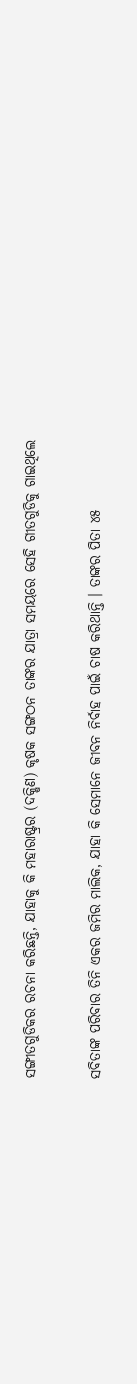ସଙ୍ଗୀତଗୁଡିକର ରଚନା କରିଛନ୍ତି, ଯାହାକୁ କି ମହାରାଷ୍ଟ୍ରର (ଦକ୍ଷିଣ) କୃଷକ ସଙ୍ଗଠନ ତାଙ୍କର ଯାତ୍ରା ସମୟରେ ସେହି ଗୀତଗୁଡିକୁ ଗାଇଥିଲେ

ସବିତାଙ୍କ ପରିବାର ତିନି ଏକର ଜମିର ମାଲିକ, ଯାହା କି ସେମାନେ ଜୀବନ ନିର୍ବାହ ପାଇଁ ଚାଷ କରିଥାନ୍ତି । ତାଙ୍କର ପିତା ୪୫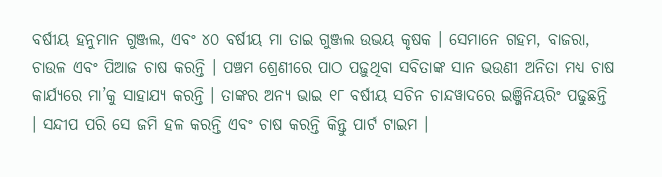ବର୍ଷୀୟ ହନୁମାନ ଗୁଞ୍ଜଲ, ଏବଂ ୪୦ ବର୍ଷୀୟ ମା ତାଇ ଗୁଞ୍ଜଲ ଉଭୟ କୃଷକ । ସେମାନେ ଗହମ, ବାଜରା, ଚାଉଳ ଏବଂ ପିଆଜ ଚାଷ କରନ୍ତି । ପଞ୍ଚମ ଶ୍ରେଣୀରେ ପାଠ ପଢ଼ୁଥିବା ସବିତାଙ୍କ ସାନ ଭଉଣୀ ଅନିତା ମଧ୍ୟ ଚାଷ କାର୍ଯ୍ୟରେ ମା’କୁ ସାହାଯ୍ୟ କରନ୍ତି । ତାଙ୍କର ଅନ୍ୟ ଭାଇ ୧୮ ବର୍ଷୀୟ ସଚିନ ଚାନ୍ଦୱାଦରେ ଇଞ୍ଜିନିୟରିଂ ପଢୁଛନ୍ତି । ସନ୍ଦୀପ ପରି ସେ ଜମି ହଳ କରନ୍ତି ଏବଂ ଚାଷ କରନ୍ତି କିନ୍ତୁ ପାର୍ଟ ଟାଇମ ।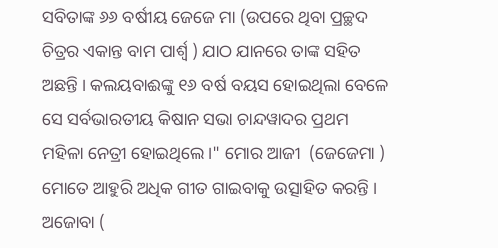ସବିତାଙ୍କ ୬୬ ବର୍ଷୀୟ ଜେଜେ ମା (ଉପରେ ଥିବା ପ୍ରଚ୍ଛଦ ଚିତ୍ରର ଏକାନ୍ତ ବାମ ପାର୍ଶ୍ୱ ) ଯାଠ ଯାନରେ ତାଙ୍କ ସହିତ ଅଛନ୍ତି । କଲୟବାଈଙ୍କୁ ୧୬ ବର୍ଷ ବୟସ ହୋଇଥିଲା ବେଳେ ସେ ସର୍ବଭାରତୀୟ କିଷାନ ସଭା ଚାନ୍ଦୱାଦର ପ୍ରଥମ ମହିଳା ନେତ୍ରୀ ହୋଇଥିଲେ ।" ମୋର ଆଜୀ  (ଜେଜେମା ) ମୋତେ ଆହୁରି ଅଧିକ ଗୀତ ଗାଇବାକୁ ଉତ୍ସାହିତ କରନ୍ତି । ଅଜୋବା (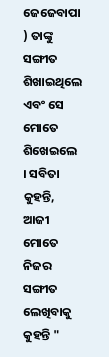ଜେଜେବାପା ) ତାଙ୍କୁ ସଙ୍ଗୀତ ଶିଖାଇଥିଲେ ଏବଂ ସେ ମୋତେ ଶିଖେଇଲେ । ସବିତା କୁହନ୍ତି, ଆଜୀ ମୋତେ ନିଜର ସଙ୍ଗୀତ ଲେଖିବାକୁ କୁହନ୍ତି "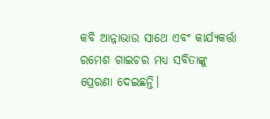କବି ଆନ୍ନାଭାଉ ସାଥେ ଏବଂ କାର୍ଯ୍ୟକର୍ତ୍ତା ରମେଶ ଗାଇଚର ମଧ୍ୟ ସବିତାଙ୍କୁ ପ୍ରେରଣା ଦେଇଛନ୍ତି।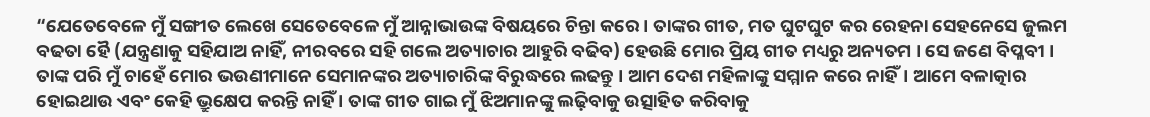“ଯେତେବେଳେ ମୁଁ ସଙ୍ଗୀତ ଲେଖେ ସେତେବେଳେ ମୁଁ ଆନ୍ନାଭାଉଙ୍କ ବିଷୟରେ ଚିନ୍ତା କରେ। ତାଙ୍କର ଗୀତ, ମତ ଘୁଟଘୁଟ କର ରେହନା ସେହନେସେ ଜୁଲମ ବଢତା ହୈ (ଯନ୍ତ୍ରଣାକୁ ସହିଯାଅ ନାହିଁ, ନୀରବରେ ସହି ଗଲେ ଅତ୍ୟାଚାର ଆହୁରି ବଢିବ) ହେଉଛି ମୋର ପ୍ରିୟ ଗୀତ ମଧ୍ୟରୁ ଅନ୍ୟତମ । ସେ ଜଣେ ବିପ୍ଳବୀ । ତାଙ୍କ ପରି ମୁଁ ଚାହେଁ ମୋର ଭଉଣୀମାନେ ସେମାନଙ୍କର ଅତ୍ୟାଚାରିଙ୍କ ବିରୁଦ୍ଧରେ ଲଢନ୍ତୁ । ଆମ ଦେଶ ମହିଳାଙ୍କୁ ସମ୍ମାନ କରେ ନାହିଁ। ଆମେ ବଳାତ୍କାର ହୋଇଥାଉ ଏବଂ କେହି ଭ୍ରୁକ୍ଷେପ କରନ୍ତି ନାହିଁ । ତାଙ୍କ ଗୀତ ଗାଇ ମୁଁ ଝିଅମାନଙ୍କୁ ଲଢ଼ିବାକୁ ଉତ୍ସାହିତ କରିବାକୁ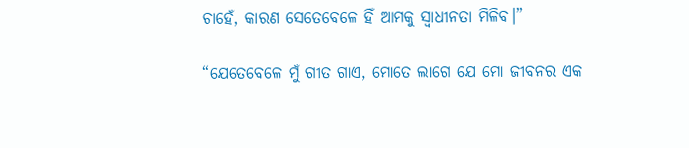ଚାହେଁ, କାରଣ ସେତେବେଳେ ହିଁ ଆମକୁ ସ୍ୱାଧୀନତା ମିଳିବ।”

“ଯେତେବେଳେ ମୁଁ ଗୀତ ଗାଏ, ମୋତେ ଲାଗେ ଯେ ମୋ ଜୀବନର ଏକ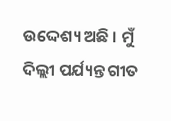ଉଦ୍ଦେଶ୍ୟ ଅଛି । ମୁଁ ଦିଲ୍ଲୀ ପର୍ଯ୍ୟନ୍ତ ଗୀତ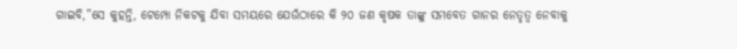ଗାଇବି,”ସେ କୁହନ୍ତି, ଟେମ୍ପୋ ନିକଟକୁ ଯିବା ସମୟରେ ଯେଉଁଠାରେ କି ୨୦ ଜଣ କୃଷକ ତାଙ୍କୁ ସମବେତ ଗାନର ନେତୃତ୍ୱ ନେବାକୁ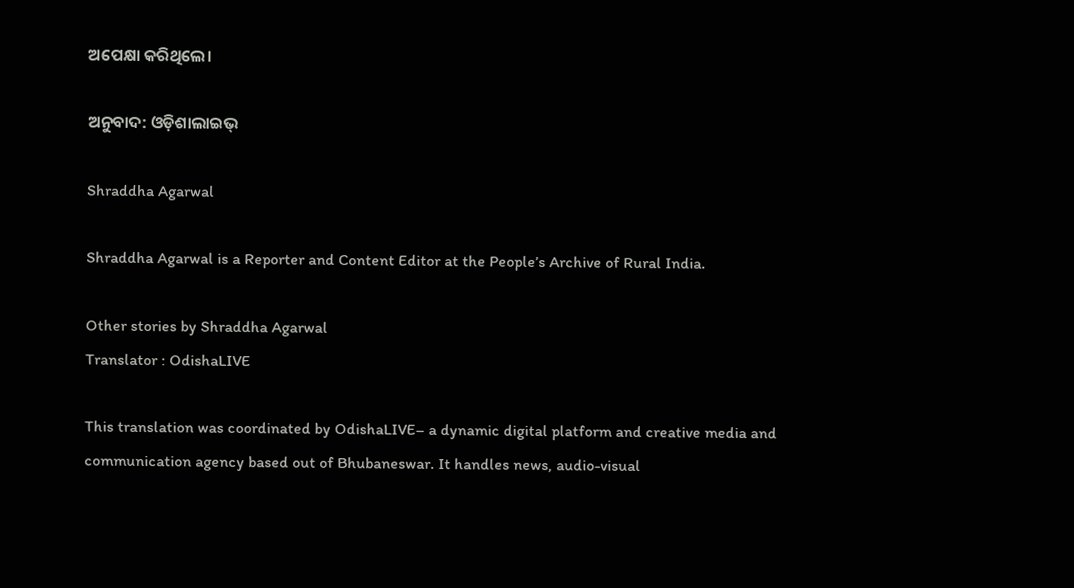ଅପେକ୍ଷା କରିଥିଲେ।

ଅନୁବାଦ: ଓଡ଼ିଶାଲାଇଭ୍

Shraddha Agarwal

Shraddha Agarwal is a Reporter and Content Editor at the People’s Archive of Rural India.

Other stories by Shraddha Agarwal
Translator : OdishaLIVE

This translation was coordinated by OdishaLIVE– a dynamic digital platform and creative media and communication agency based out of Bhubaneswar. It handles news, audio-visual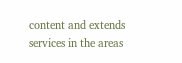content and extends services in the areas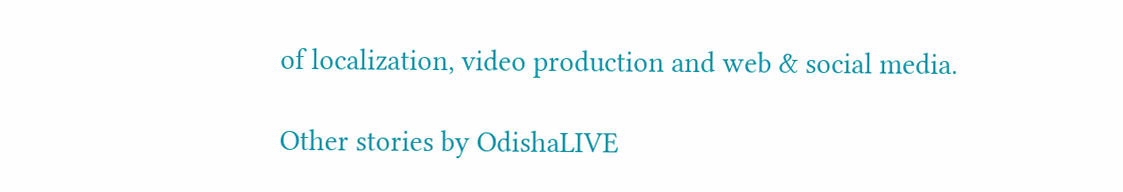of localization, video production and web & social media.

Other stories by OdishaLIVE